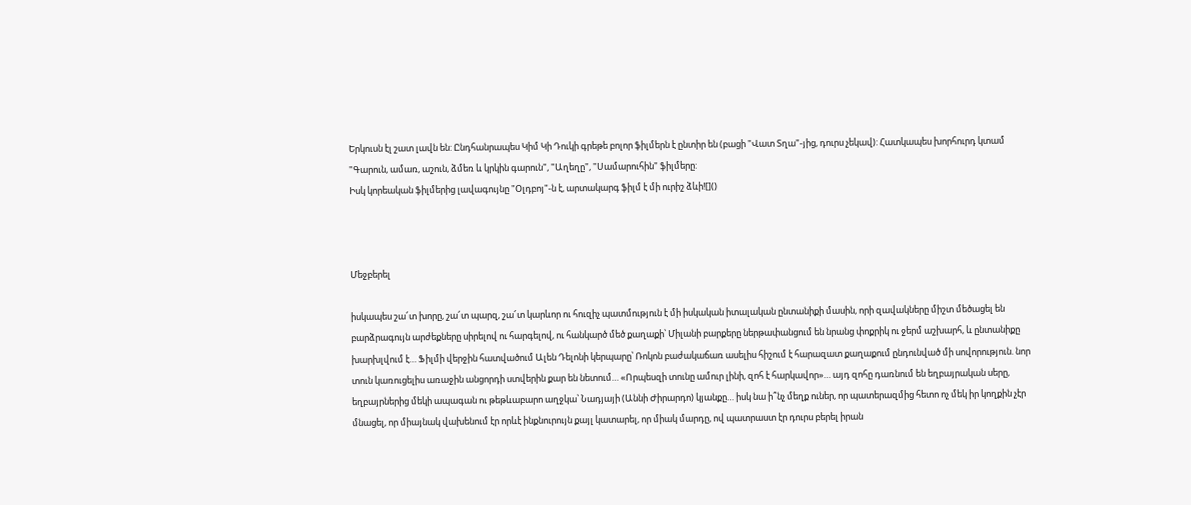Երկուսն էլ շատ լավն են: Ընդհանրապես Կիմ Կի Դուկի գրեթե բոլոր ֆիլմերն է ընտիր են (բացի "Վատ Տղա"-յից, դուրս չեկավ): Հատկապես խորհուրդ կտամ "Գարուն, ամառ, աշուն, ձմեռ և կրկին գարուն", "Աղեղը", "Սամարուհին" ֆիլմերը:
Իսկ կորեական ֆիլմերից լավագույնը "Օլդբոյ"-ն է, արտակարգ ֆիլմ է մի ուրիշ ձևի![]()



Մեջբերել

իսկապես շա՜տ խորը, շա՜տ պարզ, շա՜տ կարևոր ու հուզիչ պատմություն է մի իսկական իտալական ընտանիքի մասին, որի զավակները միշտ մեծացել են բարձրագույն արժեքները սիրելով ու հարգելով, ու հանկարծ մեծ քաղաքի՝ Միլանի բարքերը ներթափանցում են նրանց փոքրիկ ու ջերմ աշխարհ, և ընտանիքը խարխլվում է… Ֆիլմի վերջին հատվածում Ալեն Դելոնի կերպարը՝ Ռոկոն բաժակաճառ ասելիս հիշում է հարազատ քաղաքում ընդունված մի սովորություն. նոր տուն կառուցելիս առաջին անցորդի ստվերին քար են նետում… «Որպեսզի տունը ամուր լինի, զոհ է հարկավոր»… այդ զոհը դառնում են եղբայրական սերը, եղբայրներից մեկի ապագան ու թեթևաբարո աղջկա՝ Նադյայի (Աննի Ժիրարդո) կյանքը… իսկ նա ի՞նչ մեղք ուներ, որ պատերազմից հետո ոչ մեկ իր կողքին չէր մնացել, որ միայնակ վախենում էր որևէ ինքնուրույն քայլ կատարել, որ միակ մարդը, ով պատրաստ էր դուրս բերել իրան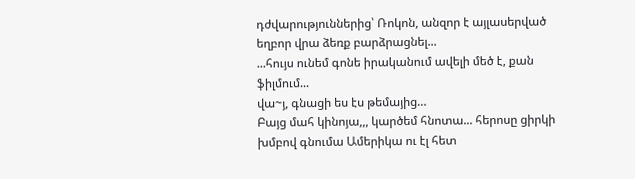դժվարություններից՝ Ռոկոն, անզոր է այլասերված եղբոր վրա ձեռք բարձրացնել...
...հույս ունեմ գոնե իրականում ավելի մեծ է, քան ֆիլմում...
վա~յ, գնացի ես էս թեմայից…
Բայց մահ կինոյա,,, կարծեմ հնոտա... հերոսը ցիրկի խմբով գնումա Ամերիկա ու էլ հետ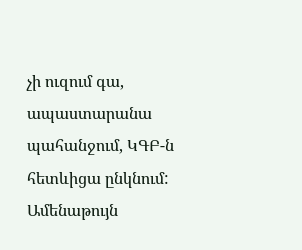չի ուզում գա, ապաստարանա պահանջում, ԿԳԲ-ն հետևիցա ընկնում: Ամենաթույն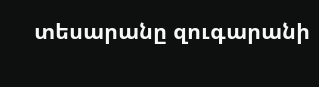տեսարանը զուգարանի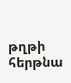թղթի հերթնա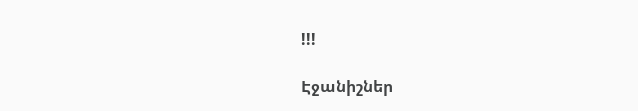!!!

Էջանիշներ